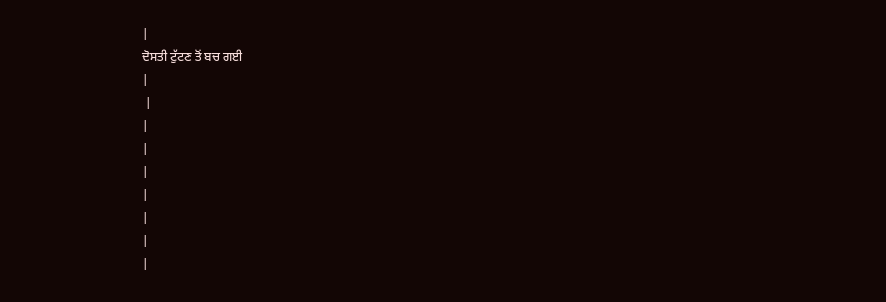|
ਦੋਸਤੀ ਟੁੱਟਣ ਤੋਂ ਬਚ ਗਈ
|
 |
|
|
|
|
|
|
|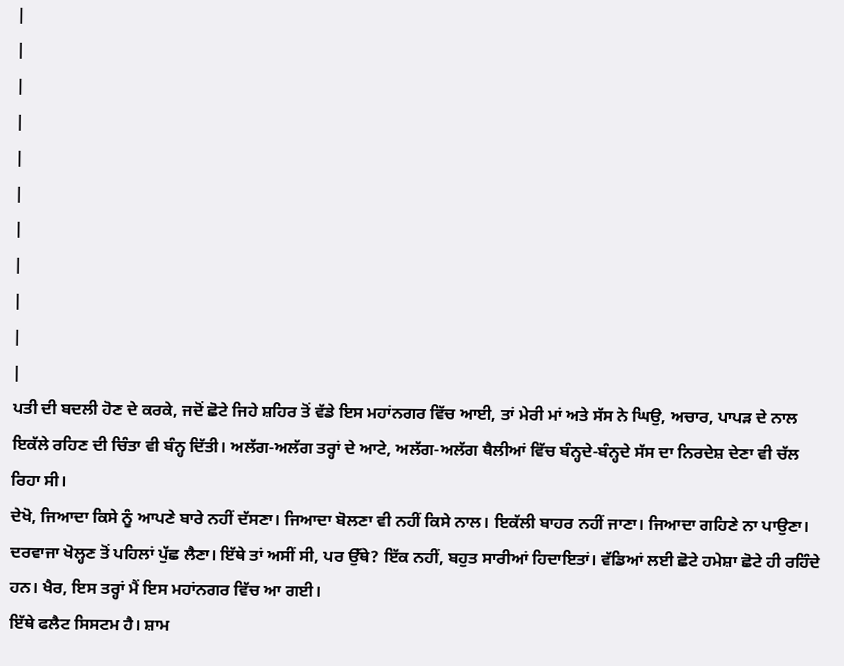|
|
|
|
|
|
|
|
|
|
|
ਪਤੀ ਦੀ ਬਦਲੀ ਹੋਣ ਦੇ ਕਰਕੇ, ਜਦੋਂ ਛੋਟੇ ਜਿਹੇ ਸ਼ਹਿਰ ਤੋਂ ਵੱਡੇ ਇਸ ਮਹਾਂਨਗਰ ਵਿੱਚ ਆਈ, ਤਾਂ ਮੇਰੀ ਮਾਂ ਅਤੇ ਸੱਸ ਨੇ ਘਿਉ, ਅਚਾਰ, ਪਾਪੜ ਦੇ ਨਾਲ ਇਕੱਲੇ ਰਹਿਣ ਦੀ ਚਿੰਤਾ ਵੀ ਬੰਨ੍ਹ ਦਿੱਤੀ। ਅਲੱਗ-ਅਲੱਗ ਤਰ੍ਹਾਂ ਦੇ ਆਟੇ, ਅਲੱਗ-ਅਲੱਗ ਥੈਲੀਆਂ ਵਿੱਚ ਬੰਨ੍ਹਦੇ-ਬੰਨ੍ਹਦੇ ਸੱਸ ਦਾ ਨਿਰਦੇਸ਼ ਦੇਣਾ ਵੀ ਚੱਲ ਰਿਹਾ ਸੀ।
ਦੇਖੋ, ਜਿਆਦਾ ਕਿਸੇ ਨੂੰ ਆਪਣੇ ਬਾਰੇ ਨਹੀਂ ਦੱਸਣਾ। ਜਿਆਦਾ ਬੋਲਣਾ ਵੀ ਨਹੀਂ ਕਿਸੇ ਨਾਲ। ਇਕੱਲੀ ਬਾਹਰ ਨਹੀਂ ਜਾਣਾ। ਜਿਆਦਾ ਗਹਿਣੇ ਨਾ ਪਾਉਣਾ। ਦਰਵਾਜਾ ਖੋਲ੍ਹਣ ਤੋਂ ਪਹਿਲਾਂ ਪੁੱਛ ਲੈਣਾ। ਇੱਥੇ ਤਾਂ ਅਸੀਂ ਸੀ, ਪਰ ਉੱਥੇ? ਇੱਕ ਨਹੀਂ, ਬਹੁਤ ਸਾਰੀਆਂ ਹਿਦਾਇਤਾਂ। ਵੱਡਿਆਂ ਲਈ ਛੋਟੇ ਹਮੇਸ਼ਾ ਛੋਟੇ ਹੀ ਰਹਿੰਦੇ ਹਨ। ਖੈਰ, ਇਸ ਤਰ੍ਹਾਂ ਮੈਂ ਇਸ ਮਹਾਂਨਗਰ ਵਿੱਚ ਆ ਗਈ।
ਇੱਥੇ ਫਲੈਟ ਸਿਸਟਮ ਹੈ। ਸ਼ਾਮ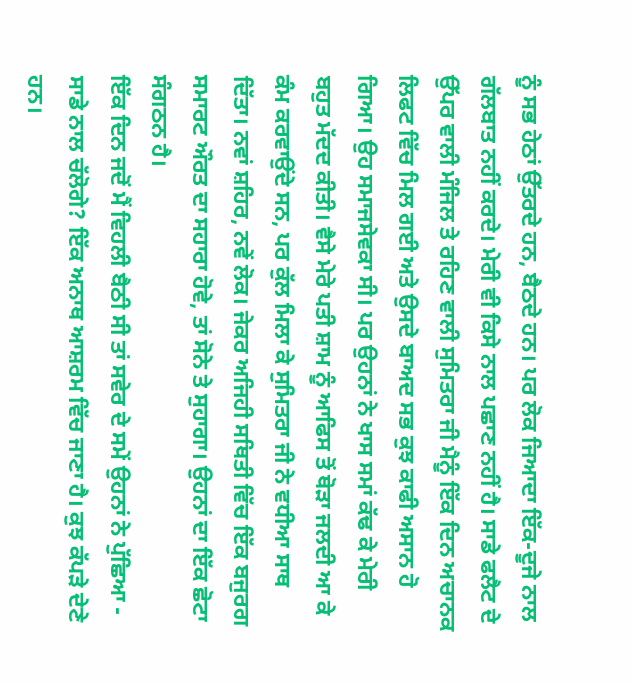ਨੂੰ ਸਭ ਹੇਠਾਂ ਉੱਤਰਦੇ ਹਨ, ਬੈਠਦੇ ਹਨ। ਪਰ ਲੋਕ ਜਿਆਦਾ ਇੱਕ-ਦੂਜੇ ਨਾਲ ਗੱਲਬਾਤ ਨਹੀਂ ਕਰਦੇ। ਮੇਰੀ ਵੀ ਕਿਸੇ ਨਾਲ ਪਛਾਣ ਨਹੀਂ ਹੈ। ਸਾਡੇ ਫਲੈਟ ਦੇ ਉੱਪਰ ਵਾਲੀ ਮੰਜਿਲ ਤੇ ਰਹਿਣ ਵਾਲੀ ਸੁਮਿਤਰਾ ਜੀ ਮੈਨੂੰ ਇੱਕ ਦਿਨ ਅਚਾਨਕ ਲਿਫਟ ਵਿੱਚ ਮਿਲ ਗਈ ਅਤੇ ਉਸਦੇ ਬਾਅਦ ਸਭ ਕੁਝ ਕਾਫੀ ਅਸਾਨ ਹੋ ਗਿਆ। ਉਹ ਸਮਾਜਸੇਵਕਾ ਸੀ। ਪਰ ਉਹਨਾਂ ਨੇ ਖਾਸ ਸਮਾਂ ਕੱਢ ਕੇ ਮੇਰੀ ਬਹੁਤ ਮੱਦਦ ਕੀਤੀ। ਵੈਸੇ ਮੇਰੇ ਪਤੀ ਸ਼ਾਮ ਨੂੰ ਆਫਿਸ ਤੋਂ ਥੋੜਾ ਜਲਦੀ ਆ ਕੇ ਕੰਮ ਕਰਵਾਉਂਦੇ ਸਨ, ਪਰ ਕੁੱਲ ਮਿਲਾ ਕੇ ਸੁਮਿਤਰਾ ਜੀ ਨੇ ਵਧੀਆ ਸਾਥ ਦਿੱਤਾ। ਨਵਾਂ ਸ਼ਹਿਰ, ਨਵੇਂ ਲੋਕ। ਜੇਕਰ ਅਜਿਹੀ ਸਥਿਤੀ ਵਿੱਚ ਇੱਕ ਬਜੁਰਗ ਸਮਾਰਟ ਔਰਤ ਦਾ ਸਹਾਰਾ ਹੋਵੇ, ਤਾਂ ਸੋਨੇ ਤੇ ਸੁਹਾਗਾ। ਉਹਨਾਂ ਦਾ ਇੱਕ ਛੋਟਾ ਸੰਗਠਨ ਹੈ।
ਇੱਕ ਦਿਨ ਜਦੋਂ ਮੈਂ ਵਿਹਲੀ ਬੈਠੀ ਸੀ ਤਾਂ ਸਵੇਰ ਦੇ ਸਮੇਂ ਉਹਨਾਂ ਨੇ ਪੁੱਛਿਆ - ਸਾਡੇ ਨਾਲ ਚੱਲੋਗੇ? ਇੱਕ ਅਨਾਥ ਆਸ਼ਰਮ ਵਿੱਚ ਜਾਣਾ ਹੈ। ਕੁਝ ਕੱਪੜੇ ਦੇਣੇ ਹਨ।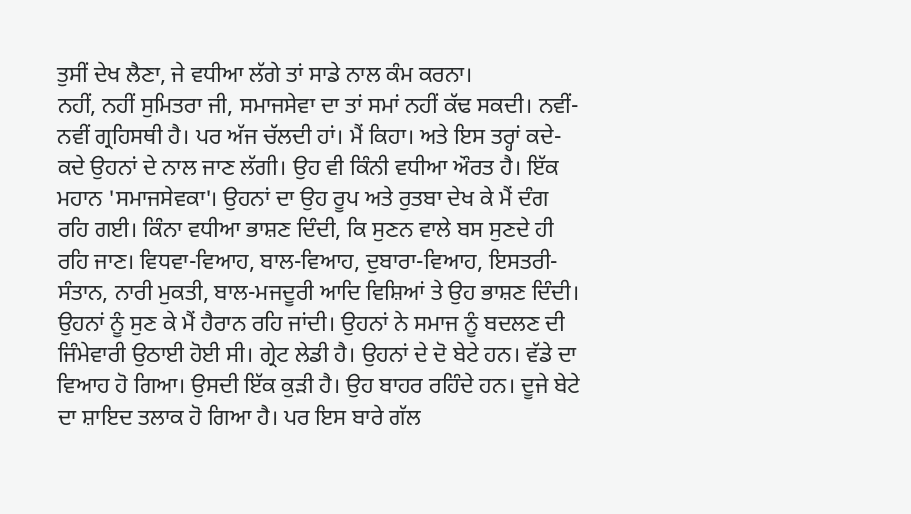ਤੁਸੀਂ ਦੇਖ ਲੈਣਾ, ਜੇ ਵਧੀਆ ਲੱਗੇ ਤਾਂ ਸਾਡੇ ਨਾਲ ਕੰਮ ਕਰਨਾ।
ਨਹੀਂ, ਨਹੀਂ ਸੁਮਿਤਰਾ ਜੀ, ਸਮਾਜਸੇਵਾ ਦਾ ਤਾਂ ਸਮਾਂ ਨਹੀਂ ਕੱਢ ਸਕਦੀ। ਨਵੀਂ-ਨਵੀਂ ਗ੍ਰਹਿਸਥੀ ਹੈ। ਪਰ ਅੱਜ ਚੱਲਦੀ ਹਾਂ। ਮੈਂ ਕਿਹਾ। ਅਤੇ ਇਸ ਤਰ੍ਹਾਂ ਕਦੇ-ਕਦੇ ਉਹਨਾਂ ਦੇ ਨਾਲ ਜਾਣ ਲੱਗੀ। ਉਹ ਵੀ ਕਿੰਨੀ ਵਧੀਆ ਔਰਤ ਹੈ। ਇੱਕ ਮਹਾਨ 'ਸਮਾਜਸੇਵਕਾ'। ਉਹਨਾਂ ਦਾ ਉਹ ਰੂਪ ਅਤੇ ਰੁਤਬਾ ਦੇਖ ਕੇ ਮੈਂ ਦੰਗ ਰਹਿ ਗਈ। ਕਿੰਨਾ ਵਧੀਆ ਭਾਸ਼ਣ ਦਿੰਦੀ, ਕਿ ਸੁਣਨ ਵਾਲੇ ਬਸ ਸੁਣਦੇ ਹੀ ਰਹਿ ਜਾਣ। ਵਿਧਵਾ-ਵਿਆਹ, ਬਾਲ-ਵਿਆਹ, ਦੁਬਾਰਾ-ਵਿਆਹ, ਇਸਤਰੀ-ਸੰਤਾਨ, ਨਾਰੀ ਮੁਕਤੀ, ਬਾਲ-ਮਜਦੂਰੀ ਆਦਿ ਵਿਸ਼ਿਆਂ ਤੇ ਉਹ ਭਾਸ਼ਣ ਦਿੰਦੀ। ਉਹਨਾਂ ਨੂੰ ਸੁਣ ਕੇ ਮੈਂ ਹੈਰਾਨ ਰਹਿ ਜਾਂਦੀ। ਉਹਨਾਂ ਨੇ ਸਮਾਜ ਨੂੰ ਬਦਲਣ ਦੀ ਜਿੰਮੇਵਾਰੀ ਉਠਾਈ ਹੋਈ ਸੀ। ਗ੍ਰੇਟ ਲੇਡੀ ਹੈ। ਉਹਨਾਂ ਦੇ ਦੋ ਬੇਟੇ ਹਨ। ਵੱਡੇ ਦਾ ਵਿਆਹ ਹੋ ਗਿਆ। ਉਸਦੀ ਇੱਕ ਕੁੜੀ ਹੈ। ਉਹ ਬਾਹਰ ਰਹਿੰਦੇ ਹਨ। ਦੂਜੇ ਬੇਟੇ ਦਾ ਸ਼ਾਇਦ ਤਲਾਕ ਹੋ ਗਿਆ ਹੈ। ਪਰ ਇਸ ਬਾਰੇ ਗੱਲ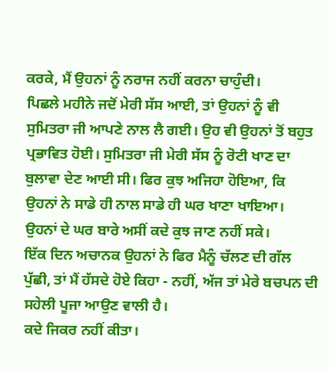ਕਰਕੇ, ਮੈਂ ਉਹਨਾਂ ਨੂੰ ਨਰਾਜ ਨਹੀਂ ਕਰਨਾ ਚਾਹੁੰਦੀ।
ਪਿਛਲੇ ਮਹੀਨੇ ਜਦੋਂ ਮੇਰੀ ਸੱਸ ਆਈ, ਤਾਂ ਉਹਨਾਂ ਨੂੰ ਵੀ ਸੁਮਿਤਰਾ ਜੀ ਆਪਣੇ ਨਾਲ ਲੈ ਗਈ। ਉਹ ਵੀ ਉਹਨਾਂ ਤੋਂ ਬਹੁਤ ਪ੍ਰਭਾਵਿਤ ਹੋਈ। ਸੁਮਿਤਰਾ ਜੀ ਮੇਰੀ ਸੱਸ ਨੂੰ ਰੋਟੀ ਖਾਣ ਦਾ ਬੁਲਾਵਾ ਦੇਣ ਆਈ ਸੀ। ਫਿਰ ਕੁਝ ਅਜਿਹਾ ਹੋਇਆ, ਕਿ ਉਹਨਾਂ ਨੇ ਸਾਡੇ ਹੀ ਨਾਲ ਸਾਡੇ ਹੀ ਘਰ ਖਾਣਾ ਖਾਇਆ।
ਉਹਨਾਂ ਦੇ ਘਰ ਬਾਰੇ ਅਸੀਂ ਕਦੇ ਕੁਝ ਜਾਣ ਨਹੀਂ ਸਕੇ।
ਇੱਕ ਦਿਨ ਅਚਾਨਕ ਉਹਨਾਂ ਨੇ ਫਿਰ ਮੈਨੂੰ ਚੱਲਣ ਦੀ ਗੱਲ ਪੁੱਛੀ, ਤਾਂ ਮੈਂ ਹੱਸਦੇ ਹੋਏ ਕਿਹਾ - ਨਹੀਂ, ਅੱਜ ਤਾਂ ਮੇਰੇ ਬਚਪਨ ਦੀ ਸਹੇਲੀ ਪੂਜਾ ਆਉਣ ਵਾਲੀ ਹੈ।
ਕਦੇ ਜਿਕਰ ਨਹੀਂ ਕੀਤਾ।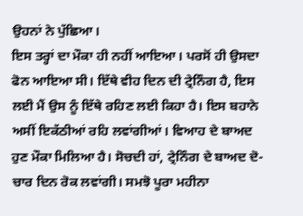ਉਹਨਾਂ ਨੇ ਪੁੱਛਿਆ।
ਇਸ ਤਰ੍ਹਾਂ ਦਾ ਮੌਕਾ ਹੀ ਨਹੀਂ ਆਇਆ। ਪਰਸੋਂ ਹੀ ਉਸਦਾ ਫੋਨ ਆਇਆ ਸੀ। ਇੱਥੇ ਵੀਹ ਦਿਨ ਦੀ ਟ੍ਰੇਨਿੰਗ ਹੈ, ਇਸ ਲਈ ਮੈਂ ਉਸ ਨੂੰ ਇੱਥੇ ਰਹਿਣ ਲਈ ਕਿਹਾ ਹੈ। ਇਸ ਬਹਾਨੇ ਅਸੀਂ ਇਕੱਠੀਆਂ ਰਹਿ ਲਵਾਂਗੀਆਂ। ਵਿਆਹ ਦੇ ਬਾਅਦ ਹੁਣ ਮੌਕਾ ਮਿਲਿਆ ਹੈ। ਸੋਚਦੀ ਹਾਂ, ਟ੍ਰੇਨਿੰਗ ਦੇ ਬਾਅਦ ਦੋ-ਚਾਰ ਦਿਨ ਰੋਕ ਲਵਾਂਗੀ। ਸਮਝੋ ਪੂਰਾ ਮਹੀਨਾ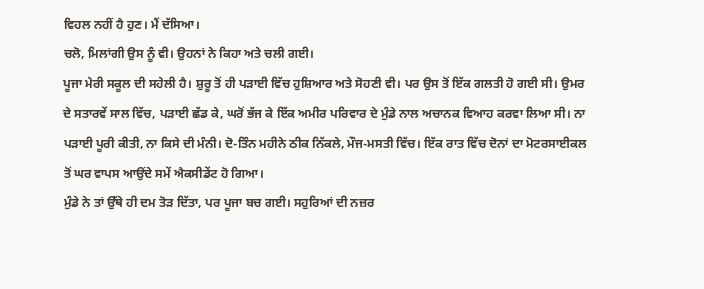ਵਿਹਲ ਨਹੀਂ ਹੈ ਹੁਣ। ਮੈਂ ਦੱਸਿਆ।
ਚਲੋ, ਮਿਲਾਂਗੀ ਉਸ ਨੂੰ ਵੀ। ਉਹਨਾਂ ਨੇ ਕਿਹਾ ਅਤੇ ਚਲੀ ਗਈ।
ਪੂਜਾ ਮੇਰੀ ਸਕੂਲ ਦੀ ਸਹੇਲੀ ਹੈ। ਸ਼ੁਰੂ ਤੋਂ ਹੀ ਪੜਾਈ ਵਿੱਚ ਹੁਸ਼ਿਆਰ ਅਤੇ ਸੋਹਣੀ ਵੀ। ਪਰ ਉਸ ਤੋਂ ਇੱਕ ਗਲਤੀ ਹੋ ਗਈ ਸੀ। ਉਮਰ ਦੇ ਸਤਾਰਵੇਂ ਸਾਲ ਵਿੱਚ, ਪੜਾਈ ਛੱਡ ਕੇ, ਘਰੋਂ ਭੱਜ ਕੇ ਇੱਕ ਅਮੀਰ ਪਰਿਵਾਰ ਦੇ ਮੁੰਡੇ ਨਾਲ ਅਚਾਨਕ ਵਿਆਹ ਕਰਵਾ ਲਿਆ ਸੀ। ਨਾ ਪੜਾਈ ਪੂਰੀ ਕੀਤੀ, ਨਾ ਕਿਸੇ ਦੀ ਮੰਨੀ। ਦੋ-ਤਿੰਨ ਮਹੀਨੇ ਠੀਕ ਨਿੱਕਲੇ, ਮੌਜ-ਮਸਤੀ ਵਿੱਚ। ਇੱਕ ਰਾਤ ਵਿੱਚ ਦੋਨਾਂ ਦਾ ਮੋਟਰਸਾਈਕਲ ਤੋਂ ਘਰ ਵਾਪਸ ਆਉਂਦੇ ਸਮੇਂ ਐਕਸੀਡੇਂਟ ਹੋ ਗਿਆ।
ਮੁੰਡੇ ਨੇ ਤਾਂ ਉੱਥੇ ਹੀ ਦਮ ਤੋੜ ਦਿੱਤਾ, ਪਰ ਪੂਜਾ ਬਚ ਗਈ। ਸਹੁਰਿਆਂ ਦੀ ਨਜ਼ਰ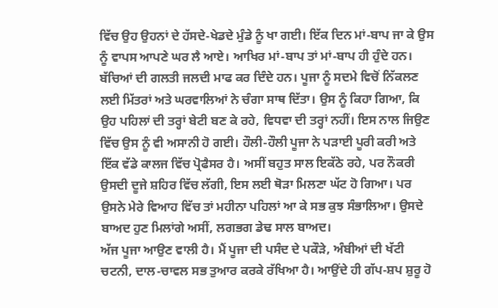ਵਿੱਚ ਉਹ ਉਹਨਾਂ ਦੇ ਹੱਸਦੇ-ਖੇਡਦੇ ਮੁੰਡੇ ਨੂੰ ਖਾ ਗਈ। ਇੱਕ ਦਿਨ ਮਾਂ-ਬਾਪ ਜਾ ਕੇ ਉਸ ਨੂੰ ਵਾਪਸ ਆਪਣੇ ਘਰ ਲੈ ਆਏ। ਆਖਿਰ ਮਾਂ-ਬਾਪ ਤਾਂ ਮਾਂ-ਬਾਪ ਹੀ ਹੁੰਦੇ ਹਨ। ਬੱਚਿਆਂ ਦੀ ਗਲਤੀ ਜਲਦੀ ਮਾਫ ਕਰ ਦਿੰਦੇ ਹਨ। ਪੂਜਾ ਨੂੰ ਸਦਮੇ ਵਿਚੋਂ ਨਿੱਕਲਣ ਲਈ ਮਿੱਤਰਾਂ ਅਤੇ ਘਰਵਾਲਿਆਂ ਨੇ ਚੰਗਾ ਸਾਥ ਦਿੱਤਾ। ਉਸ ਨੂੰ ਕਿਹਾ ਗਿਆ, ਕਿ ਉਹ ਪਹਿਲਾਂ ਦੀ ਤਰ੍ਹਾਂ ਬੇਟੀ ਬਣ ਕੇ ਰਹੇ, ਵਿਧਵਾ ਦੀ ਤਰ੍ਹਾਂ ਨਹੀਂ। ਇਸ ਨਾਲ ਜਿਉਣ ਵਿੱਚ ਉਸ ਨੂੰ ਵੀ ਅਸਾਨੀ ਹੋ ਗਈ। ਹੌਲੀ-ਹੌਲੀ ਪੂਜਾ ਨੇ ਪੜਾਈ ਪੂਰੀ ਕਰੀ ਅਤੇ ਇੱਕ ਵੱਡੇ ਕਾਲਜ ਵਿੱਚ ਪ੍ਰੋਫੈਸਰ ਹੈ। ਅਸੀਂ ਬਹੁਤ ਸਾਲ ਇਕੱਠੇ ਰਹੇ, ਪਰ ਨੌਕਰੀ ਉਸਦੀ ਦੂਜੇ ਸ਼ਹਿਰ ਵਿੱਚ ਲੱਗੀ, ਇਸ ਲਈ ਥੋੜਾ ਮਿਲਣਾ ਘੱਟ ਹੋ ਗਿਆ। ਪਰ ਉਸਨੇ ਮੇਰੇ ਵਿਆਹ ਵਿੱਚ ਤਾਂ ਮਹੀਨਾ ਪਹਿਲਾਂ ਆ ਕੇ ਸਭ ਕੁਝ ਸੰਭਾਲਿਆ। ਉਸਦੇ ਬਾਅਦ ਹੁਣ ਮਿਲਾਂਗੇ ਅਸੀਂ, ਲਗਭਗ ਡੇਢ ਸਾਲ ਬਾਅਦ।
ਅੱਜ ਪੂਜਾ ਆਉਣ ਵਾਲੀ ਹੈ। ਮੈਂ ਪੂਜਾ ਦੀ ਪਸੰਦ ਦੇ ਪਕੌੜੇ, ਅੰਬੀਆਂ ਦੀ ਖੱਟੀ ਚਟਨੀ, ਦਾਲ-ਚਾਵਲ ਸਭ ਤੁਆਰ ਕਰਕੇ ਰੱਖਿਆ ਹੈ। ਆਉਂਦੇ ਹੀ ਗੱਪ-ਸ਼ਪ ਸ਼ੁਰੂ ਹੋ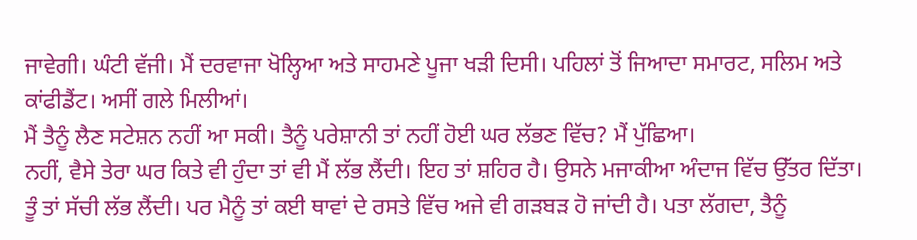ਜਾਵੇਗੀ। ਘੰਟੀ ਵੱਜੀ। ਮੈਂ ਦਰਵਾਜਾ ਖੋਲ੍ਹਿਆ ਅਤੇ ਸਾਹਮਣੇ ਪੂਜਾ ਖੜੀ ਦਿਸੀ। ਪਹਿਲਾਂ ਤੋਂ ਜਿਆਦਾ ਸਮਾਰਟ, ਸਲਿਮ ਅਤੇ ਕਾਂਫੀਡੈਂਟ। ਅਸੀਂ ਗਲੇ ਮਿਲੀਆਂ।
ਮੈਂ ਤੈਨੂੰ ਲੈਣ ਸਟੇਸ਼ਨ ਨਹੀਂ ਆ ਸਕੀ। ਤੈਨੂੰ ਪਰੇਸ਼ਾਨੀ ਤਾਂ ਨਹੀਂ ਹੋਈ ਘਰ ਲੱਭਣ ਵਿੱਚ? ਮੈਂ ਪੁੱਛਿਆ।
ਨਹੀਂ, ਵੈਸੇ ਤੇਰਾ ਘਰ ਕਿਤੇ ਵੀ ਹੁੰਦਾ ਤਾਂ ਵੀ ਮੈਂ ਲੱਭ ਲੈਂਦੀ। ਇਹ ਤਾਂ ਸ਼ਹਿਰ ਹੈ। ਉਸਨੇ ਮਜਾਕੀਆ ਅੰਦਾਜ ਵਿੱਚ ਉੱਤਰ ਦਿੱਤਾ।
ਤੂੰ ਤਾਂ ਸੱਚੀ ਲੱਭ ਲੈਂਦੀ। ਪਰ ਮੈਨੂੰ ਤਾਂ ਕਈ ਥਾਵਾਂ ਦੇ ਰਸਤੇ ਵਿੱਚ ਅਜੇ ਵੀ ਗੜਬੜ ਹੋ ਜਾਂਦੀ ਹੈ। ਪਤਾ ਲੱਗਦਾ, ਤੈਨੂੰ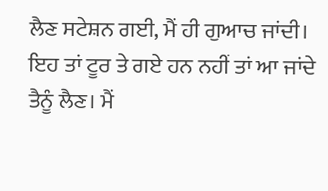ਲੈਣ ਸਟੇਸ਼ਨ ਗਈ, ਮੈਂ ਹੀ ਗੁਆਚ ਜਾਂਦੀ। ਇਹ ਤਾਂ ਟੂਰ ਤੇ ਗਏ ਹਨ ਨਹੀਂ ਤਾਂ ਆ ਜਾਂਦੇ ਤੈਨੂੰ ਲੈਣ। ਮੈਂ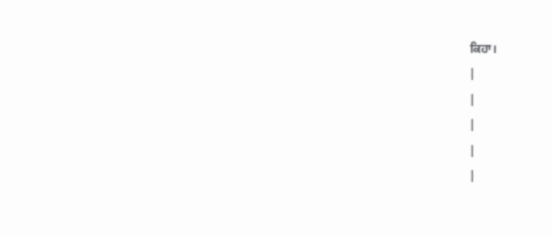ਕਿਹਾ।
|
|
|
|
|